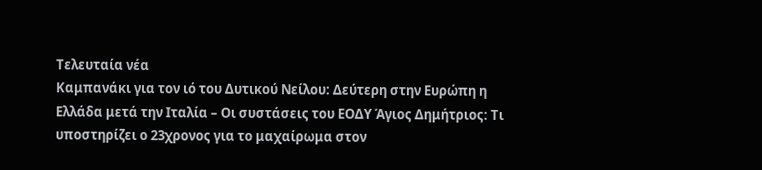Τελευταία νέα
Καμπανάκι για τον ιό του Δυτικού Νείλου: Δεύτερη στην Ευρώπη η Ελλάδα μετά την Ιταλία – Οι συστάσεις του ΕΟΔΥ Άγιος Δημήτριος: Τι υποστηρίζει ο 23χρονος για το μαχαίρωμα στον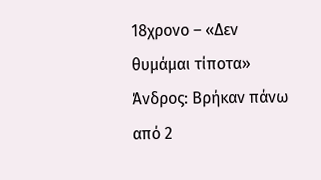18χρονο – «Δεν θυμάμαι τίποτα» Άνδρος: Βρήκαν πάνω από 2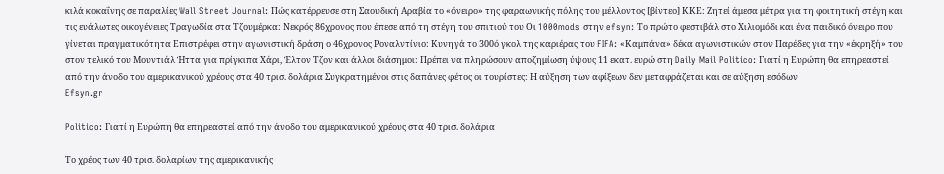κιλά κοκαΐνης σε παραλίες Wall Street Journal: Πώς κατέρρευσε στη Σαουδική Αραβία το «όνειρο» της φαραωνικής πόλης του μέλλοντος [βίντεο] ΚΚΕ: Ζητεί άμεσα μέτρα για τη φοιτητική στέγη και τις ευάλωτες οικογένειες Τραγωδία στα Τζουμέρκα: Νεκρός 86χρονος που έπεσε από τη στέγη του σπιτιού του Οι 1000mods στην efsyn: Το πρώτο φεστιβάλ στο Χιλιομόδι και ένα παιδικό όνειρο που γίνεται πραγματικότητα Επιστρέφει στην αγωνιστική δράση ο 46χρονος Ροναλντίνιο: Κυνηγά το 300ό γκολ της καριέρας του FIFA: «Καμπάνα» δέκα αγωνιστικών στον Παρέδες για την «έκρηξή» του στον τελικό του Μουντιάλ Ήττα για πρίγκιπα Χάρι, Έλτον Τζον και άλλοι διάσημοι: Πρέπει να πληρώσουν αποζημίωση ύψους 11 εκατ. ευρώ στη Daily Mail Politico: Γιατί η Ευρώπη θα επηρεαστεί από την άνοδο του αμερικανικού χρέους στα 40 τρισ. δολάρια Συγκρατημένοι στις δαπάνες φέτος οι τουρίστες: Η αύξηση των αφίξεων δεν μεταφράζεται και σε αύξηση εσόδων
Efsyn.gr

Politico: Γιατί η Ευρώπη θα επηρεαστεί από την άνοδο του αμερικανικού χρέους στα 40 τρισ. δολάρια

Το χρέος των 40 τρισ. δολαρίων της αμερικανικής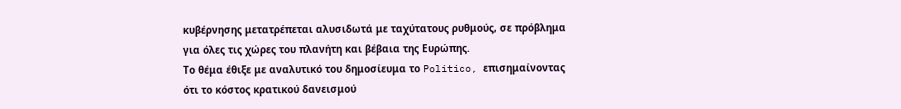κυβέρνησης μετατρέπεται αλυσιδωτά με ταχύτατους ρυθμούς, σε πρόβλημα για όλες τις χώρες του πλανήτη και βέβαια της Ευρώπης.
Το θέμα έθιξε με αναλυτικό του δημοσίευμα το Politico, επισημαίνοντας ότι το κόστος κρατικού δανεισμού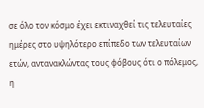σε όλο τον κόσμο έχει εκτιναχθεί τις τελευταίες ημέρες στο υψηλότερο επίπεδο των τελευταίων ετών, αντανακλώντας τους φόβους ότι ο πόλεμος, η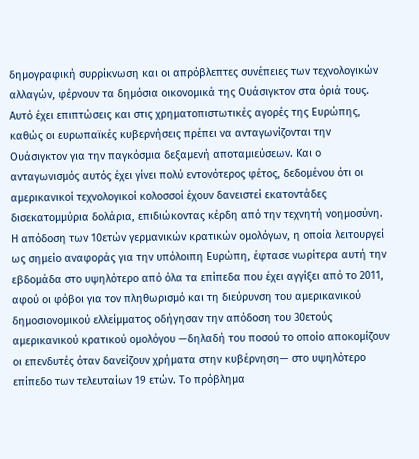δημογραφική συρρίκνωση και οι απρόβλεπτες συνέπειες των τεχνολογικών αλλαγών, φέρνουν τα δημόσια οικονομικά της Ουάσιγκτον στα όριά τους.
Αυτό έχει επιπτώσεις και στις χρηματοπιστωτικές αγορές της Ευρώπης, καθώς οι ευρωπαϊκές κυβερνήσεις πρέπει να ανταγωνίζονται την Ουάσιγκτον για την παγκόσμια δεξαμενή αποταμιεύσεων. Και ο ανταγωνισμός αυτός έχει γίνει πολύ εντονότερος φέτος, δεδομένου ότι οι αμερικανικοί τεχνολογικοί κολοσσοί έχουν δανειστεί εκατοντάδες δισεκατομμύρια δολάρια, επιδιώκοντας κέρδη από την τεχνητή νοημοσύνη.
Η απόδοση των 10ετών γερμανικών κρατικών ομολόγων, η οποία λειτουργεί ως σημείο αναφοράς για την υπόλοιπη Ευρώπη, έφτασε νωρίτερα αυτή την εβδομάδα στο υψηλότερο από όλα τα επίπεδα που έχει αγγίξει από το 2011, αφού οι φόβοι για τον πληθωρισμό και τη διεύρυνση του αμερικανικού δημοσιονομικού ελλείμματος οδήγησαν την απόδοση του 30ετούς αμερικανικού κρατικού ομολόγου —δηλαδή του ποσού το οποίο αποκομίζουν οι επενδυτές όταν δανείζουν χρήματα στην κυβέρνηση— στο υψηλότερο επίπεδο των τελευταίων 19 ετών. Το πρόβλημα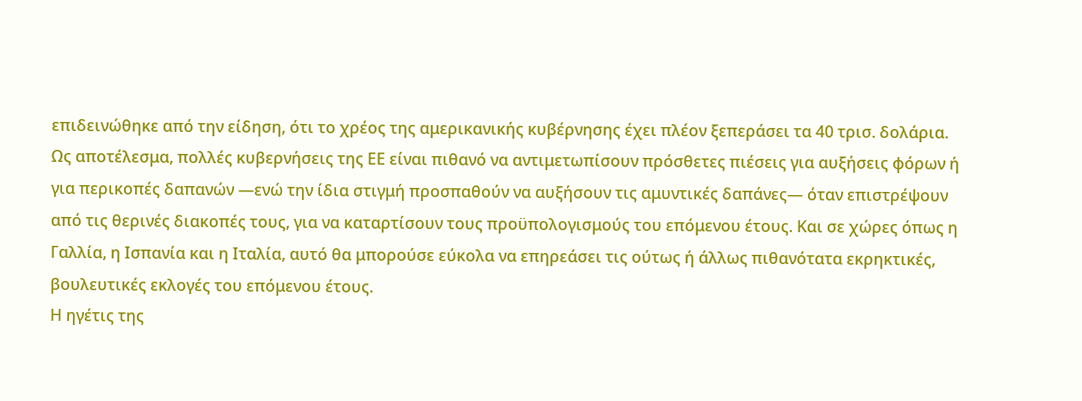επιδεινώθηκε από την είδηση, ότι το χρέος της αμερικανικής κυβέρνησης έχει πλέον ξεπεράσει τα 40 τρισ. δολάρια.
Ως αποτέλεσμα, πολλές κυβερνήσεις της ΕΕ είναι πιθανό να αντιμετωπίσουν πρόσθετες πιέσεις για αυξήσεις φόρων ή για περικοπές δαπανών —ενώ την ίδια στιγμή προσπαθούν να αυξήσουν τις αμυντικές δαπάνες— όταν επιστρέψουν από τις θερινές διακοπές τους, για να καταρτίσουν τους προϋπολογισμούς του επόμενου έτους. Και σε χώρες όπως η Γαλλία, η Ισπανία και η Ιταλία, αυτό θα μπορούσε εύκολα να επηρεάσει τις ούτως ή άλλως πιθανότατα εκρηκτικές, βουλευτικές εκλογές του επόμενου έτους.
Η ηγέτις της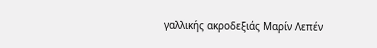γαλλικής ακροδεξιάς Μαρίν Λεπέν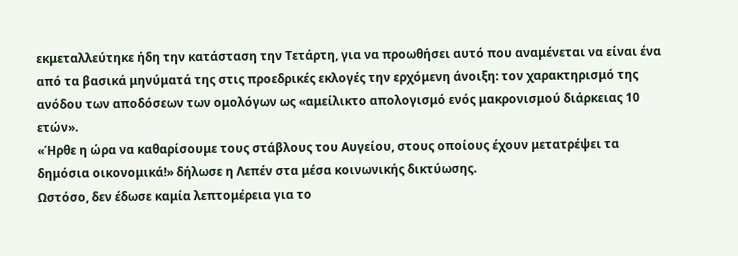εκμεταλλεύτηκε ήδη την κατάσταση την Τετάρτη, για να προωθήσει αυτό που αναμένεται να είναι ένα από τα βασικά μηνύματά της στις προεδρικές εκλογές την ερχόμενη άνοιξη: τον χαρακτηρισμό της ανόδου των αποδόσεων των ομολόγων ως «αμείλικτο απολογισμό ενός μακρονισμού διάρκειας 10 ετών».
«Ήρθε η ώρα να καθαρίσουμε τους στάβλους του Αυγείου, στους οποίους έχουν μετατρέψει τα δημόσια οικονομικά!» δήλωσε η Λεπέν στα μέσα κοινωνικής δικτύωσης.
Ωστόσο, δεν έδωσε καμία λεπτομέρεια για το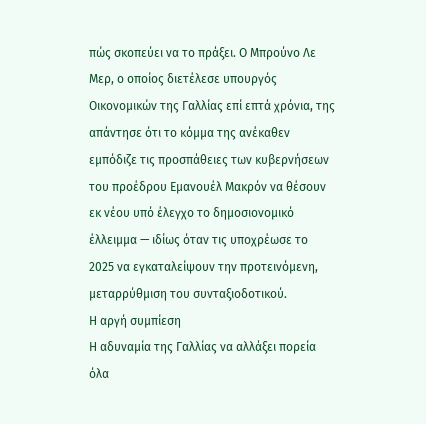πώς σκοπεύει να το πράξει. Ο Μπρούνο Λε Μερ, ο οποίος διετέλεσε υπουργός Οικονομικών της Γαλλίας επί επτά χρόνια, της απάντησε ότι το κόμμα της ανέκαθεν εμπόδιζε τις προσπάθειες των κυβερνήσεων του προέδρου Εμανουέλ Μακρόν να θέσουν εκ νέου υπό έλεγχο το δημοσιονομικό έλλειμμα — ιδίως όταν τις υποχρέωσε το 2025 να εγκαταλείψουν την προτεινόμενη, μεταρρύθμιση του συνταξιοδοτικού.
Η αργή συμπίεση
Η αδυναμία της Γαλλίας να αλλάξει πορεία όλα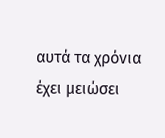αυτά τα χρόνια έχει μειώσει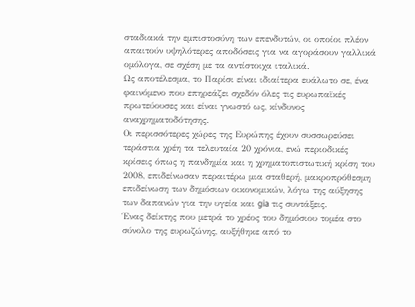σταδιακά την εμπιστοσύνη των επενδυτών, οι οποίοι πλέον απαιτούν υψηλότερες αποδόσεις για να αγοράσουν γαλλικά ομόλογα, σε σχέση με τα αντίστοιχα ιταλικά.
Ως αποτέλεσμα, το Παρίσι είναι ιδιαίτερα ευάλωτο σε, ένα φαινόμενο που επηρεάζει σχεδόν όλες τις ευρωπαϊκές πρωτεύουσες και είναι γνωστό ως, κίνδυνος αναχρηματοδότησης.
Οι περισσότερες χώρες της Ευρώπης έχουν συσσωρεύσει τεράστια χρέη τα τελευταία 20 χρόνια, ενώ περιοδικές κρίσεις όπως η πανδημία και η χρηματοπιστωτική κρίση του 2008, επιδείνωσαν περαιτέρω μια σταθερή, μακροπρόθεσμη επιδείνωση των δημόσιων οικονομικών, λόγω της αύξησης των δαπανών για την υγεία και gia τις συντάξεις.
Ένας δείκτης που μετρά το χρέος του δημόσιου τομέα στο σύνολο της ευρωζώνης, αυξήθηκε από το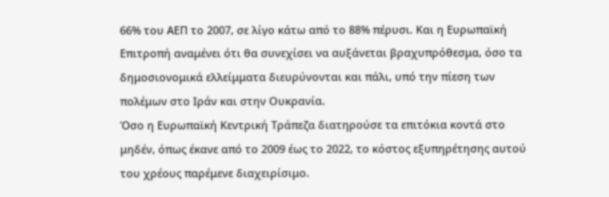66% του ΑΕΠ το 2007, σε λίγο κάτω από το 88% πέρυσι. Και η Ευρωπαϊκή Επιτροπή αναμένει ότι θα συνεχίσει να αυξάνεται βραχυπρόθεσμα, όσο τα δημοσιονομικά ελλείμματα διευρύνονται και πάλι, υπό την πίεση των πολέμων στο Ιράν και στην Ουκρανία.
Όσο η Ευρωπαϊκή Κεντρική Τράπεζα διατηρούσε τα επιτόκια κοντά στο μηδέν, όπως έκανε από το 2009 έως το 2022, το κόστος εξυπηρέτησης αυτού του χρέους παρέμενε διαχειρίσιμο.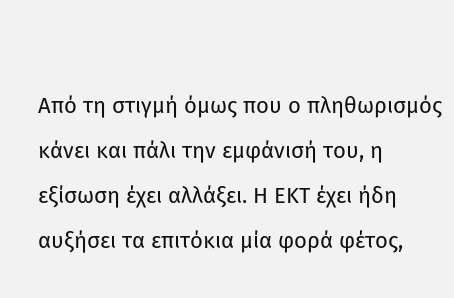Από τη στιγμή όμως που ο πληθωρισμός κάνει και πάλι την εμφάνισή του, η εξίσωση έχει αλλάξει. Η ΕΚΤ έχει ήδη αυξήσει τα επιτόκια μία φορά φέτος,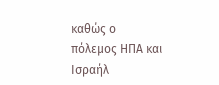καθώς ο πόλεμος ΗΠΑ και Ισραήλ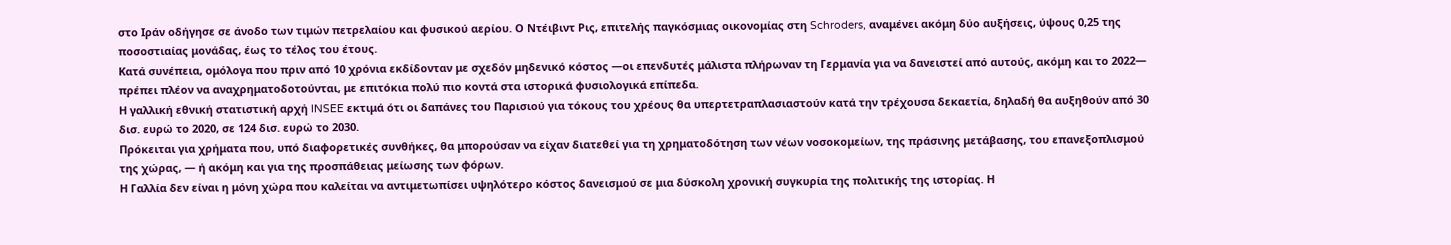στο Ιράν οδήγησε σε άνοδο των τιμών πετρελαίου και φυσικού αερίου. Ο Ντέιβιντ Ρις, επιτελής παγκόσμιας οικονομίας στη Schroders, αναμένει ακόμη δύο αυξήσεις, ύψους 0,25 της ποσοστιαίας μονάδας, έως το τέλος του έτους.
Κατά συνέπεια, ομόλογα που πριν από 10 χρόνια εκδίδονταν με σχεδόν μηδενικό κόστος —οι επενδυτές μάλιστα πλήρωναν τη Γερμανία για να δανειστεί από αυτούς, ακόμη και το 2022— πρέπει πλέον να αναχρηματοδοτούνται, με επιτόκια πολύ πιο κοντά στα ιστορικά φυσιολογικά επίπεδα.
Η γαλλική εθνική στατιστική αρχή INSEE εκτιμά ότι οι δαπάνες του Παρισιού για τόκους του χρέους θα υπερτετραπλασιαστούν κατά την τρέχουσα δεκαετία, δηλαδή θα αυξηθούν από 30 δισ. ευρώ το 2020, σε 124 δισ. ευρώ το 2030.
Πρόκειται για χρήματα που, υπό διαφορετικές συνθήκες, θα μπορούσαν να είχαν διατεθεί για τη χρηματοδότηση των νέων νοσοκομείων, της πράσινης μετάβασης, του επανεξοπλισμού της χώρας, — ή ακόμη και για της προσπάθειας μείωσης των φόρων.
Η Γαλλία δεν είναι η μόνη χώρα που καλείται να αντιμετωπίσει υψηλότερο κόστος δανεισμού σε μια δύσκολη χρονική συγκυρία της πολιτικής της ιστορίας. Η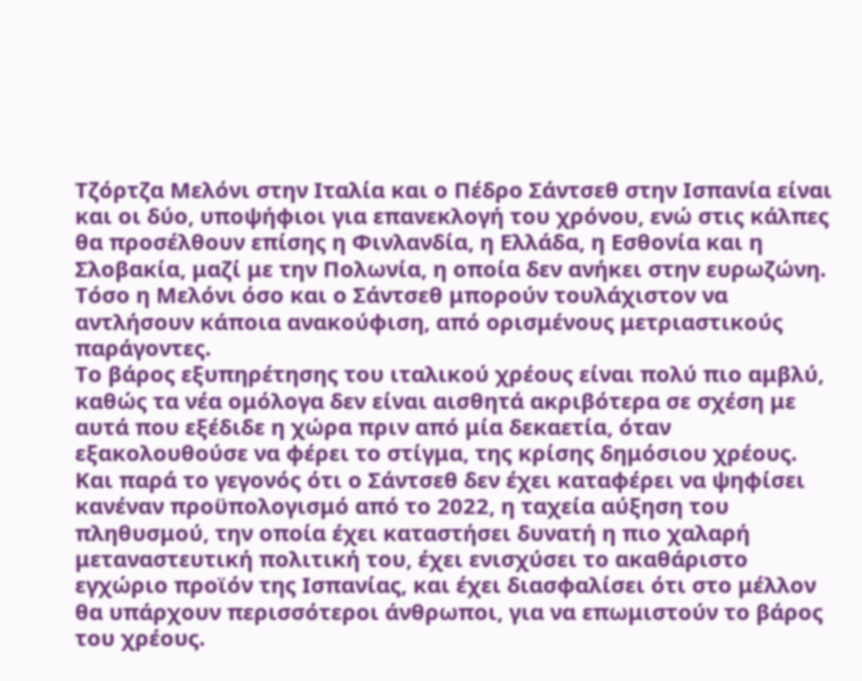Τζόρτζα Μελόνι στην Ιταλία και ο Πέδρο Σάντσεθ στην Ισπανία είναι και οι δύο, υποψήφιοι για επανεκλογή του χρόνου, ενώ στις κάλπες θα προσέλθουν επίσης η Φινλανδία, η Ελλάδα, η Εσθονία και η Σλοβακία, μαζί με την Πολωνία, η οποία δεν ανήκει στην ευρωζώνη.
Τόσο η Μελόνι όσο και ο Σάντσεθ μπορούν τουλάχιστον να αντλήσουν κάποια ανακούφιση, από ορισμένους μετριαστικούς παράγοντες.
Το βάρος εξυπηρέτησης του ιταλικού χρέους είναι πολύ πιο αμβλύ, καθώς τα νέα ομόλογα δεν είναι αισθητά ακριβότερα σε σχέση με αυτά που εξέδιδε η χώρα πριν από μία δεκαετία, όταν εξακολουθούσε να φέρει το στίγμα, της κρίσης δημόσιου χρέους.
Και παρά το γεγονός ότι ο Σάντσεθ δεν έχει καταφέρει να ψηφίσει κανέναν προϋπολογισμό από το 2022, η ταχεία αύξηση του πληθυσμού, την οποία έχει καταστήσει δυνατή η πιο χαλαρή μεταναστευτική πολιτική του, έχει ενισχύσει το ακαθάριστο εγχώριο προϊόν της Ισπανίας, και έχει διασφαλίσει ότι στο μέλλον θα υπάρχουν περισσότεροι άνθρωποι, για να επωμιστούν το βάρος του χρέους.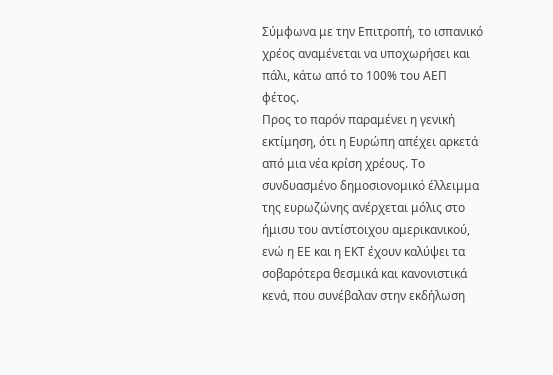Σύμφωνα με την Επιτροπή, το ισπανικό χρέος αναμένεται να υποχωρήσει και πάλι, κάτω από το 100% του ΑΕΠ φέτος.
Προς το παρόν παραμένει η γενική εκτίμηση, ότι η Ευρώπη απέχει αρκετά από μια νέα κρίση χρέους. Το συνδυασμένο δημοσιονομικό έλλειμμα της ευρωζώνης ανέρχεται μόλις στο ήμισυ του αντίστοιχου αμερικανικού, ενώ η ΕΕ και η ΕΚΤ έχουν καλύψει τα σοβαρότερα θεσμικά και κανονιστικά κενά, που συνέβαλαν στην εκδήλωση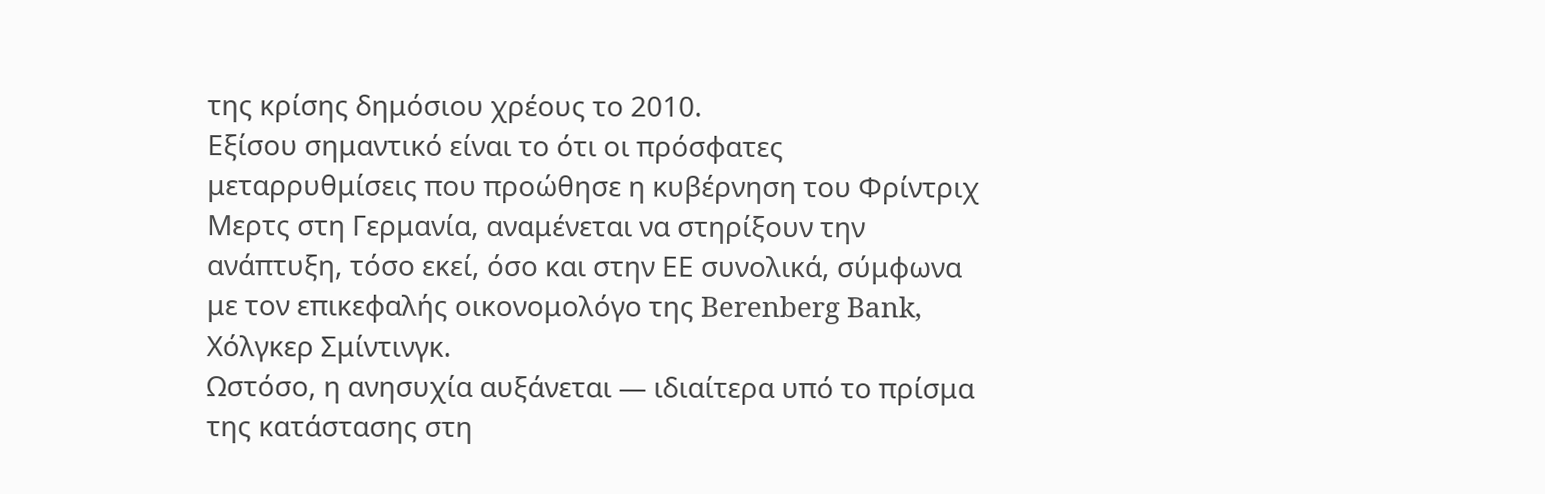της κρίσης δημόσιου χρέους το 2010.
Εξίσου σημαντικό είναι το ότι οι πρόσφατες μεταρρυθμίσεις που προώθησε η κυβέρνηση του Φρίντριχ Μερτς στη Γερμανία, αναμένεται να στηρίξουν την ανάπτυξη, τόσο εκεί, όσο και στην ΕΕ συνολικά, σύμφωνα με τον επικεφαλής οικονομολόγο της Berenberg Bank, Χόλγκερ Σμίντινγκ.
Ωστόσο, η ανησυχία αυξάνεται — ιδιαίτερα υπό το πρίσμα της κατάστασης στη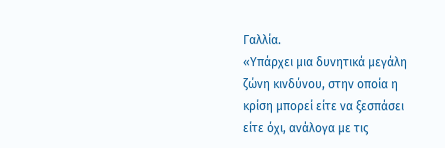Γαλλία.
«Υπάρχει μια δυνητικά μεγάλη ζώνη κινδύνου, στην οποία η κρίση μπορεί είτε να ξεσπάσει είτε όχι, ανάλογα με τις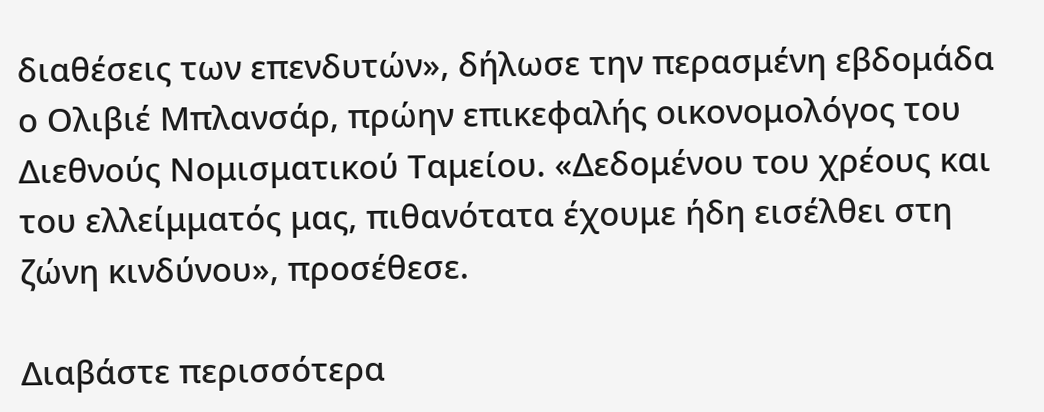διαθέσεις των επενδυτών», δήλωσε την περασμένη εβδομάδα ο Ολιβιέ Μπλανσάρ, πρώην επικεφαλής οικονομολόγος του Διεθνούς Νομισματικού Ταμείου. «Δεδομένου του χρέους και του ελλείμματός μας, πιθανότατα έχουμε ήδη εισέλθει στη ζώνη κινδύνου», προσέθεσε.

Διαβάστε περισσότερα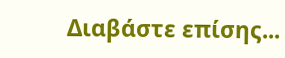Διαβάστε επίσης...